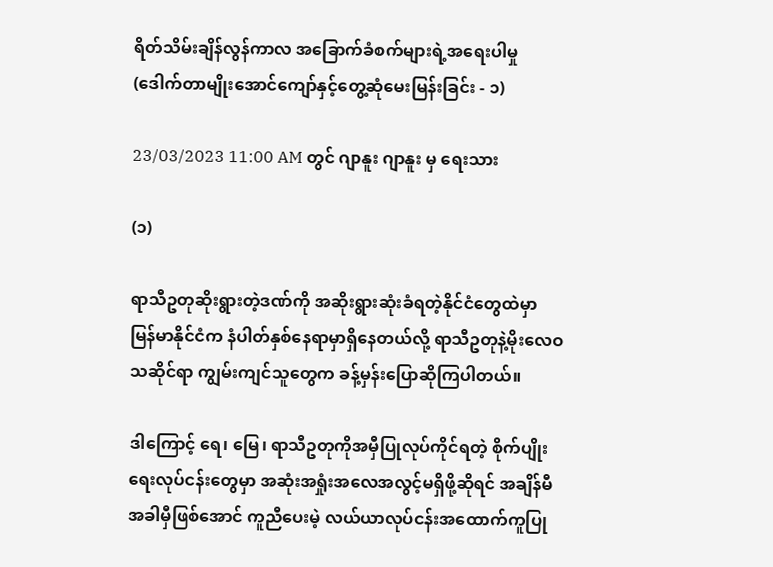ရိတ်သိမ်းချိန်လွန်ကာလ အခြောက်ခံစက်များရဲ့အရေးပါမှု (ဒေါက်တာမျိုးအောင်ကျော်နှင့်တွေ့ဆုံမေးမြန်းခြင်း - ၁)

23/03/2023 11:00 AM တွင် ဂျာနူး ဂျာနူး မှ ရေးသား

(၁)

ရာသီဥတုဆိုးရွားတဲ့ဒဏ်ကို အဆိုးရွားဆုံးခံရတဲ့နိုင်ငံတွေထဲမှာ မြန်မာနိုင်ငံက နံပါတ်နှစ်နေရာမှာရှိနေတယ်လို့ ရာသီဥတုနဲ့မိုးလေဝသဆိုင်ရာ ကျွမ်းကျင်သူတွေက ခန့်မှန်းပြောဆိုကြပါတယ်။

ဒါကြောင့် ရေ၊ မြေ၊ ရာသီဥတုကိုအမှီပြုလုပ်ကိုင်ရတဲ့ စိုက်ပျိုးရေးလုပ်ငန်းတွေမှာ အဆုံးအရှုံးအလေအလွင့်မရှိဖို့ဆိုရင် အချိန်မီ အခါမှီဖြစ်အောင် ကူညီပေးမဲ့ လယ်ယာလုပ်ငန်းအထောက်ကူပြု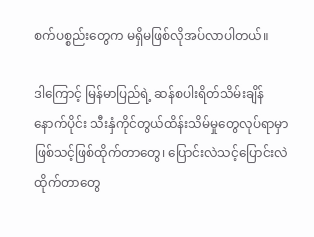စက်ပစ္စည်းတွေက မရှိမဖြစ်လိုအပ်လာပါတယ်။

ဒါကြောင့် မြန်မာပြည်ရဲ့ ဆန်စပါးရိတ်သိမ်းချိန်နောက်ပိုင်း သီးနှံကိုင်တွယ်ထိန်းသိမ်မှုတွေလုပ်ရာမှာ ဖြစ်သင့်ဖြစ်ထိုက်တာတွေ၊ ပြောင်းလဲသင့်ပြောင်းလဲထိုက်တာတွေ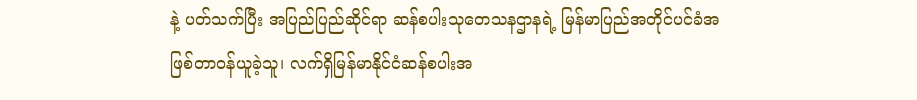နဲ့ ပတ်သက်ပြီး အပြည်ပြည်ဆိုင်ရာ ဆန်စပါးသုတေသနဌာနရဲ့ မြန်မာပြည်အတိုင်ပင်ခံအဖြစ်တာဝန်ယူခဲ့သူ၊ လက်ရှိမြန်မာနိုင်ငံဆန်စပါးအ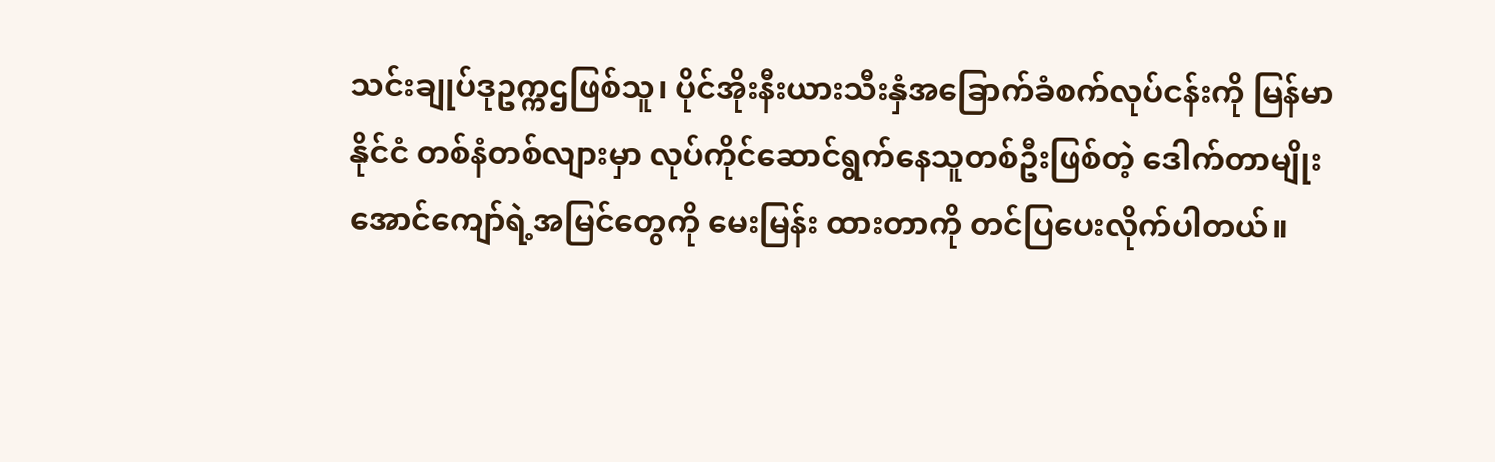သင်းချုပ်ဒုဥက္ကဌဖြစ်သူ၊ ပိုင်အိုးနီးယားသီးနှံအခြောက်ခံစက်လုပ်ငန်းကို မြန်မာနိုင်ငံ တစ်နံတစ်လျားမှာ လုပ်ကိုင်ဆောင်ရွက်နေသူတစ်ဦးဖြစ်တဲ့ ဒေါက်တာမျိုးအောင်ကျော်ရဲ့အမြင်တွေကို မေးမြန်း ထားတာကို တင်ပြပေးလိုက်ပါတယ်။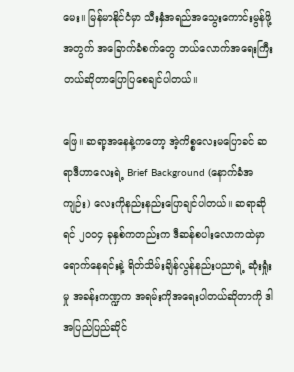မေး။ မြန်မာနိုင်ငံမှာ သီးနှံအရည်အသွေးကောင်းမွန်ဖို့အတွက် အခြောက်ခံစက်တွေ ဘယ်လောက်အရေးကြီးတယ်ဆိုတာပြောပြစေချင်ပါတယ်။

ဖြေ။ ဆရာ့အနေနဲ့ကတော့ အဲ့ကိစ္စလေးမပြောခင် ဆရာဒီဟာလေးရဲ့ Brief Background (နောက်ခံအကျဉ်း) လေးကိုနည်းနည်းပြောချင်ပါတယ်။ ဆရာဆိုရင် ၂၀၀၄ ခုနှစ်ကတည်းက ဒီဆန်စပါးလောကထဲမှာရောက်နေရင်းနဲ့ ရိတ်သိမ်းချိန်လွန်နည်းပညာရဲ့ ဆုံးရှုံးမှု အခန်းကဏ္ဍက အရမ်းကိုအရေးပါတယ်ဆိုတာကို ဒါအပြည်ပြည်ဆိုင်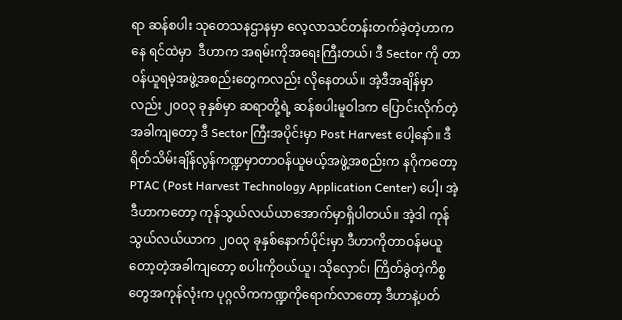ရာ ဆန်စပါး သုတေသနဌာနမှာ လေ့လာသင်တန်းတက်ခဲ့တဲ့ဟာကနေ ရင်ထဲမှာ  ဒီဟာက အရမ်းကိုအရေးကြီးတယ်၊ ဒီ Sector ကို တာဝန်ယူရမဲ့အဖွဲ့အစည်းတွေကလည်း လိုနေတယ်။ အဲ့ဒီအချိန်မှာလည်း ၂၀၀၃ ခုနှစ်မှာ ဆရာတို့ရဲ့ ဆန်စပါးမူဝါဒက ပြောင်းလိုက်တဲ့အခါကျတော့ ဒီ Sector ကြီးအပိုင်းမှာ Post Harvest ပေါ့နော်။ ဒီရိတ်သိမ်းချိန်လွန်ကဏ္ဍမှာတာဝန်ယူမယ့်အဖွဲ့အစည်းက နဂိုကတော့ PTAC (Post Harvest Technology Application Center) ပေါ့၊ အဲ့ဒီဟာကတော့ ကုန်သွယ်လယ်ယာအောက်မှာရှိပါတယ်။ အဲ့ဒါ ကုန်သွယ်လယ်ယာက ၂၀၀၃ ခုနှစ်နောက်ပိုင်းမှာ ဒီဟာကိုတာဝန်မယူတော့တဲ့အခါကျတော့ စပါးကိုဝယ်ယူ၊ သိုလှောင်၊ ကြိတ်ခွဲတဲ့ကိစ္စတွေအကုန်လုံးက ပုဂ္ဂလိကကဏ္ဍကိုရောက်လာတော့ ဒီဟာနဲ့ပတ်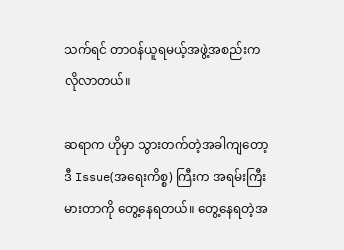သက်ရင် တာဝန်ယူရမယ့်အဖွဲ့အစည်းကလိုလာတယ်။

ဆရာက ဟိုမှာ သွားတက်တဲ့အခါကျတော့ ဒီ Issue(အရေးကိစ္စ) ကြီးက အရမ်းကြီးမားတာကို တွေ့နေရတယ်။ တွေ့နေရတဲ့အ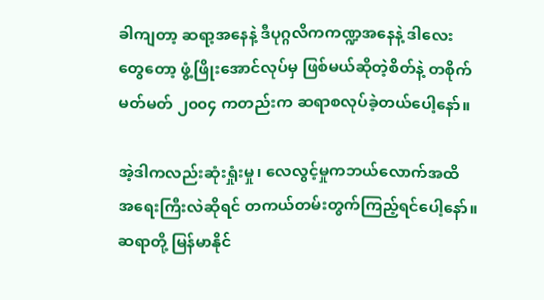ခါကျတာ့ ဆရာ့အနေနဲ့ ဒီပုဂ္ဂလိကကဏ္ဍအနေနဲ့ ဒါလေးတွေတော့ ဖွံ့ဖြိုးအောင်လုပ်မှ ဖြစ်မယ်ဆိုတဲ့စိတ်နဲ့ တစိုက်မတ်မတ် ၂၀၀၄ ကတည်းက ဆရာစလုပ်ခဲ့တယ်ပေါ့နော်။

အဲ့ဒါကလည်းဆုံးရှုံးမှု၊ လေလွင့်မှုကဘယ်လောက်အထိ အရေးကြီးလဲဆိုရင် တကယ်တမ်းတွက်ကြည့်ရင်ပေါ့နော်။ ဆရာတို့ မြန်မာနိုင်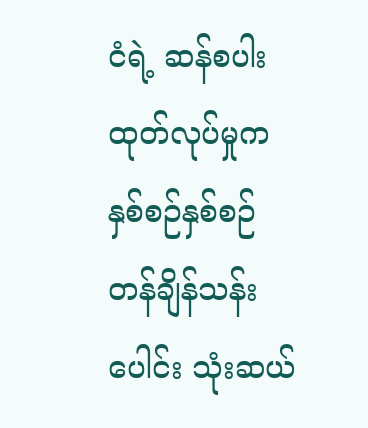ငံရဲ့ ဆန်စပါးထုတ်လုပ်မှုကနှစ်စဉ်နှစ်စဉ် တန်ချိန်သန်းပေါင်း သုံးဆယ်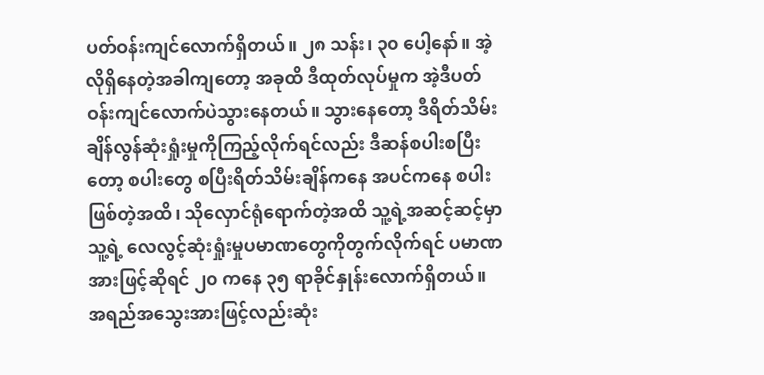ပတ်ဝန်းကျင်လောက်ရှိတယ်။ ၂၈ သန်း၊ ၃၀ ပေါ့နော်။ အဲ့လိုရှိနေတဲ့အခါကျတော့ အခုထိ ဒီထုတ်လုပ်မှုက အဲ့ဒီပတ်ဝန်းကျင်လောက်ပဲသွားနေတယ်။ သွားနေတော့ ဒီရိတ်သိမ်းချိန်လွန်ဆုံးရှုံးမှုကိုကြည့်လိုက်ရင်လည်း ဒီဆန်စပါးစပြီးတော့ စပါးတွေ စပြီးရိတ်သိမ်းချိန်ကနေ အပင်ကနေ စပါးဖြစ်တဲ့အထိ၊ သိုလှောင်ရုံရောက်တဲ့အထိ သူ့ရဲ့အဆင့်ဆင့်မှာ သူ့ရဲ့ လေလွင့်ဆုံးရှုံးမှုပမာဏတွေကိုတွက်လိုက်ရင် ပမာဏအားဖြင့်ဆိုရင် ၂၀ ကနေ ၃၅ ရာခိုင်နှုန်းလောက်ရှိတယ်။ အရည်အသွေးအားဖြင့်လည်းဆုံး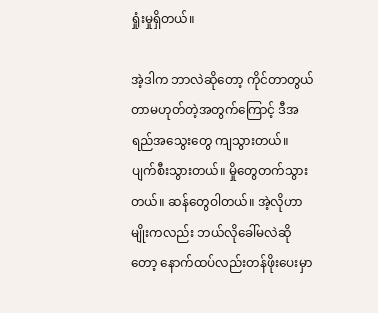ရှုံးမှုရှိတယ်။

အဲ့ဒါက ဘာလဲဆိုတော့ ကိုင်တာတွယ်တာမဟုတ်တဲ့အတွက်ကြောင့် ဒီအရည်အသွေးတွေ ကျသွားတယ်။ ပျက်စီးသွားတယ်။ မှိုတွေတက်သွားတယ်။ ဆန်တွေဝါတယ်။ အဲ့လိုဟာမျိုးကလည်း ဘယ်လိုခေါ်မလဲဆိုတော့ နောက်ထပ်လည်းတန်ဖိုးပေးမှာ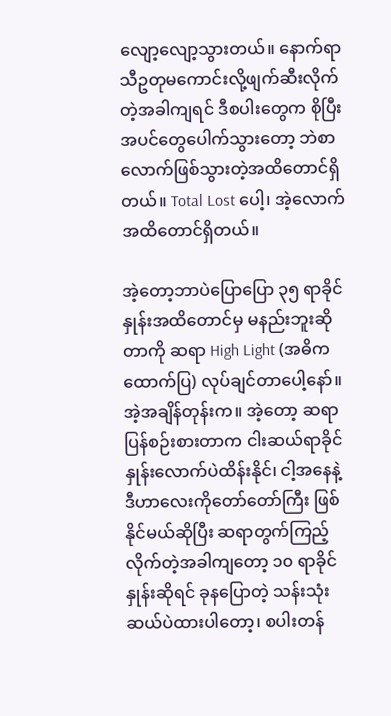လျော့လျော့သွားတယ်။ နောက်ရာသီဥတုမကောင်းလို့ဖျက်ဆီးလိုက်တဲ့အခါကျရင် ဒီစပါးတွေက စိုပြီး အပင်တွေပေါက်သွားတော့ ဘဲစာလောက်ဖြစ်သွားတဲ့အထိတောင်ရှိတယ်။ Total Lost ပေါ့၊ အဲ့လောက်အထိတောင်ရှိတယ်။

အဲ့တော့ဘာပဲပြောပြော ၃၅ ရာခိုင်နှုန်းအထိတောင်မှ မနည်းဘူးဆိုတာကို ဆရာ High Light (အဓိကထောက်ပြ) လုပ်ချင်တာပေါ့နော်။ အဲ့အချိန်တုန်းက။ အဲ့တော့ ဆရာပြန်စဉ်းစားတာက ငါးဆယ်ရာခိုင်နှုန်းလောက်ပဲထိန်းနိုင်၊ ငါ့အနေနဲ့ ဒီဟာလေးကိုတော်တော်ကြီး ဖြစ်နိုင်မယ်ဆိုပြီး ဆရာတွက်ကြည့်လိုက်တဲ့အခါကျတော့ ၁၀ ရာခိုင်နှုန်းဆိုရင် ခုနပြောတဲ့ သန်းသုံးဆယ်ပဲထားပါတော့၊ စပါးတန်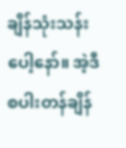ချိန်သုံးသန်းပေါ့နော်။ အဲ့ဒီစပါးတန်ချိန်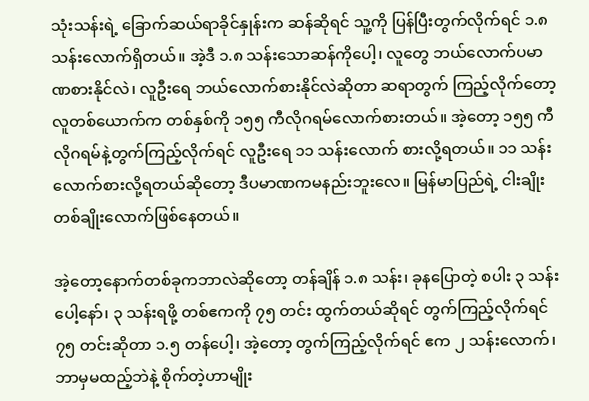သုံးသန်းရဲ့ ခြောက်ဆယ်ရာခိုင်နှုန်းက ဆန်ဆိုရင် သူ့ကို ပြန်ပြီးတွက်လိုက်ရင် ၁.၈ သန်းလောက်ရှိတယ်။ အဲ့ဒီ ၁.၈ သန်းသောဆန်ကိုပေါ့၊ လူတွေ ဘယ်လောက်ပမာဏစားနိုင်လဲ၊ လူဦးရေ ဘယ်လောက်စားနိုင်လဲဆိုတာ ဆရာတွက် ကြည့်လိုက်တော့ လူတစ်ယောက်က တစ်နှစ်ကို ၁၅၅ ကီလိုဂရမ်လောက်စားတယ်။ အဲ့တော့ ၁၅၅ ကီလိုဂရမ်နဲ့တွက်ကြည့်လိုက်ရင် လူဦးရေ ၁၁ သန်းလောက် စားလို့ရတယ်။ ၁၁ သန်းလောက်စားလို့ရတယ်ဆိုတော့ ဒီပမာဏကမနည်းဘူးလေ။ မြန်မာပြည်ရဲ့ ငါးချိုးတစ်ချိုးလောက်ဖြစ်နေတယ်။

အဲ့တော့နောက်တစ်ခုကဘာလဲဆိုတော့ တန်ချိန် ၁.၈ သန်း၊ ခုနပြောတဲ့ စပါး ၃ သန်းပေါ့နော်၊ ၃ သန်းရဖို့ တစ်ဧကကို ၇၅ တင်း ထွက်တယ်ဆိုရင် တွက်ကြည့်လိုက်ရင် ၇၅ တင်းဆိုတာ ၁.၅ တန်ပေါ့၊ အဲ့တော့ တွက်ကြည့်လိုက်ရင် ဧက ၂ သန်းလောက်၊ ဘာမှမထည့်ဘဲနဲ့ စိုက်တဲ့ဟာမျိုး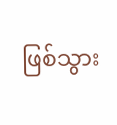ဖြစ်သွား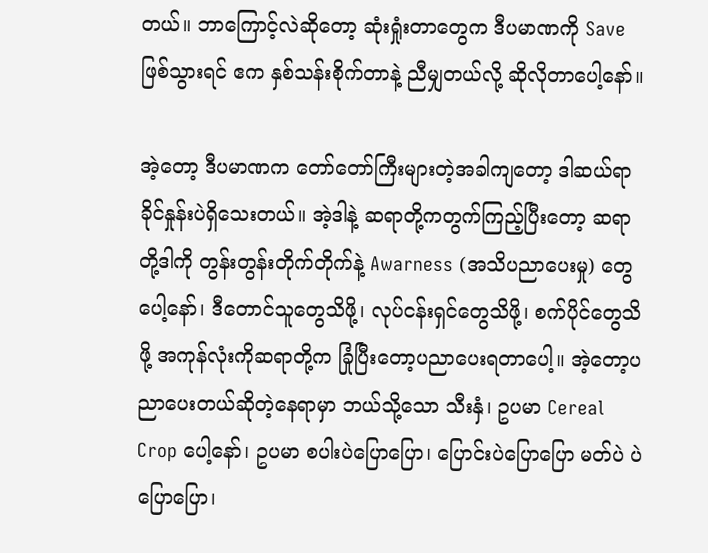တယ်။ ဘာကြောင့်လဲဆိုတော့ ဆုံးရှုံးတာတွေက ဒီပမာဏကို Save ဖြစ်သွားရင် ဧက နှစ်သန်းစိုက်တာနဲ့ ညီမျှတယ်လို့ ဆိုလိုတာပေါ့နော်။

အဲ့တော့ ဒီပမာဏက တော်တော်ကြီးများတဲ့အခါကျတော့ ဒါဆယ်ရာခိုင်နှုန်းပဲရှိသေးတယ်။ အဲ့ဒါနဲ့ ဆရာတို့ကတွက်ကြည့်ပြီးတော့ ဆရာတို့ဒါကို တွန်းတွန်းတိုက်တိုက်နဲ့ Awarness (အသိပညာပေးမှု) တွေပေါ့နော်၊ ဒီတောင်သူတွေသိဖို့၊ လုပ်ငန်းရှင်တွေသိဖို့၊ စက်ပိုင်တွေသိဖို့ အကုန်လုံးကိုဆရာတို့က ခြုံပြီးတော့ပညာပေးရတာပေါ့။ အဲ့တော့ပညာပေးတယ်ဆိုတဲ့နေရာမှာ ဘယ်သို့သော သီးနှံ၊ ဥပမာ Cereal Crop ပေါ့နော်၊ ဥပမာ စပါးပဲပြောပြော၊ ပြောင်းပဲပြောပြော မတ်ပဲ ပဲပြောပြော၊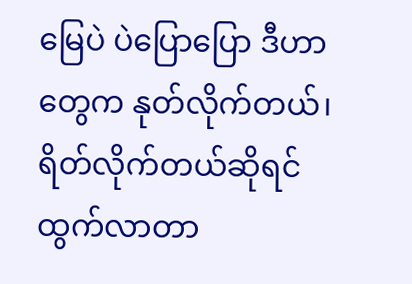မြေပဲ ပဲပြောပြော ဒီဟာတွေက နုတ်လိုက်တယ်၊ ရိတ်လိုက်တယ်ဆိုရင် ထွက်လာတာ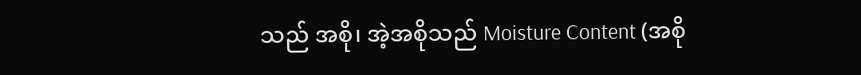သည် အစို၊ အဲ့အစိုသည် Moisture Content (အစို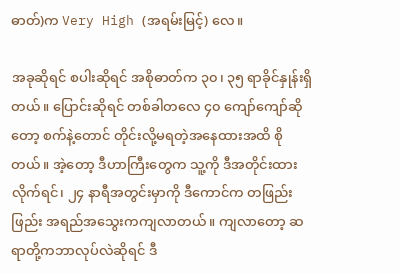ဓာတ်)က Very High (အရမ်းမြင့်) လေ။

အခုဆိုရင် စပါးဆိုရင် အစိုဓာတ်က ၃၀၊ ၃၅ ရာခိုင်နှုန်းရှိတယ်။ ပြောင်းဆိုရင် တစ်ခါတလေ ၄၀ ကျော်ကျော်ဆိုတော့ စက်နဲ့တောင် တိုင်းလို့မရတဲ့အနေထားအထိ စိုတယ်။ အဲ့တော့ ဒီဟာကြီးတွေက သူ့ကို ဒီအတိုင်းထားလိုက်ရင်၊ ၂၄ နာရီအတွင်းမှာကို ဒီကောင်က တဖြည်းဖြည်း အရည်အသွေးကကျလာတယ်။ ကျလာတော့ ဆရာတို့ကဘာလုပ်လဲဆိုရင် ဒီ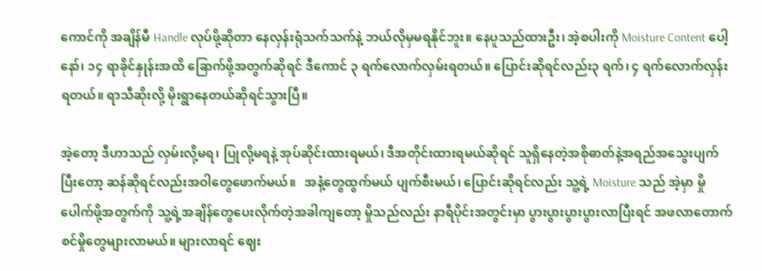ကောင်ကို အချိန်မီ Handle လုပ်ဖို့ဆိုတာ နေလှန်းရုံသက်သက်နဲ့ ဘယ်လိုမှမရနိုင်ဘူး။ နေပူသည်ထားဦး၊ အဲ့စပါးကို Moisture Content ပေါ့နော်၊ ၁၄ ရာခိုင်နှုန်းအထိ ခြောက်ဖို့အတွက်ဆိုရင် ဒီကောင် ၃ ရက်လောက်လှမ်းရတယ်။ ပြောင်းဆိုရင်လည်း၃ ရက်၊ ၄ ရက်လောက်လှန်းရတယ်။ ရာသီဆိုးလို့ မိုးရွာနေတယ်ဆိုရင်သွားပြီ။

အဲ့တော့ ဒီဟာသည် လှမ်းလို့မရ၊ ပြုလို့မရနဲ့ အုပ်ဆိုင်းထားရမယ်၊ ဒီအတိုင်းထားရမယ်ဆိုရင် သူရှိနေတဲ့အစိုဓာတ်နဲ့အရည်အသွေးပျက်ပြီးတော့ ဆန်ဆိုရင်လည်းအဝါတွေဖောက်မယ်။   အနံ့တွေထွက်မယ် ပျက်စီးမယ်၊ ပြောင်းဆိုရင်လည်း သူ့ရဲ့ Moisture သည် အဲ့မှာ မှိုပေါက်ဖို့အတွက်ကို သူ့ရဲ့အချိန်တွေပေးလိုက်တဲ့အခါကျတော့ မှိုသည်လည်း နာရီပိုင်းအတွင်းမှာ ပွားပွားပွားပွားလာပြီးရင် အဖလာတောက်စင်မှိုတွေများလာမယ်။ များလာရင် ဈေး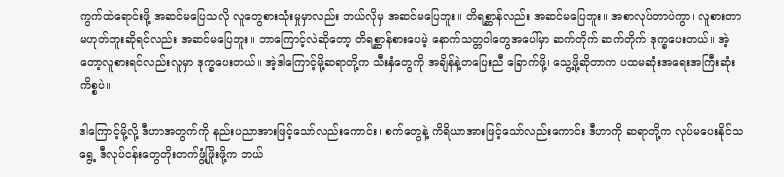ကွက်ထဲရောင်းဖို့ အဆင်မပြေသလို လူတွေစားသုံးမှုမှာလည်း ဘယ်လိုမှ အဆင်မပြေဘူး။ တိရစ္ဆာန်လည်း အဆင်မပြေဘူး။ အစာလုပ်တာပဲကွာ၊ လူစားတာမဟုတ်ဘူးဆိုရင်လည်း အဆင်မပြေဘူး။ ဘာကြောင့်လဲဆိုတော့ တိရစ္ဆာန်စားပေမဲ့ နောက်သတ္တဝါတွေအပေါ်မှာ ဆက်တိုက် ဆက်တိုက် ဒုက္ခပေးတယ်။ အဲ့တော့လူစားရင်လည်းလူမှာ ဒုက္ခပေးတယ်။ အဲ့ဒါကြောင့်မို့ဆရာတို့က သီးနှံတွေကို အချိန်နဲ့တပြေးညီ ခြောက်ဖို့၊ သွေ့ဖို့ဆိုတာက ပထမဆုံးအရေးအကြီးဆုံးကိစ္စပဲ။

ဒါကြောင့်မို့လို့ ဒီဟာအတွက်ကို နည်းပညာအားဖြင့်သော်လည်းကောင်း၊ စက်တွေနဲ့ ကိရိယာအားဖြင့်သော်လည်းကောင်း ဒီဟာကို ဆရာတို့က လုပ်မပေးနိုင်သရွေ့ ဒီလုပ်ငန်းတွေတိုးတက်ဖွံ့ဖြိုးဖို့က ဘယ်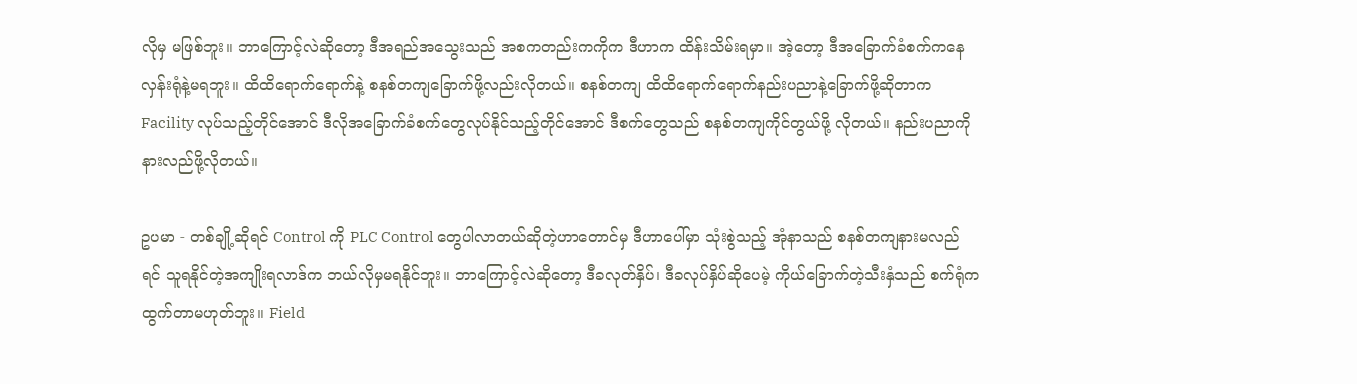လိုမှ မဖြစ်ဘူး။ ဘာကြောင့်လဲဆိုတော့ ဒီအရည်အသွေးသည် အစကတည်းကကိုက ဒီဟာက ထိန်းသိမ်းရမှာ။ အဲ့တော့ ဒီအခြောက်ခံစက်ကနေလှန်းရုံနဲ့မရဘူး။ ထိထိရောက်ရောက်နဲ့ စနစ်တကျခြောက်ဖို့လည်းလိုတယ်။ စနစ်တကျ ထိထိရောက်ရောက်နည်းပညာနဲ့ခြောက်ဖို့ဆိုတာက Facility လုပ်သည့်တိုင်အောင် ဒီလိုအခြောက်ခံစက်တွေလုပ်နိုင်သည့်တိုင်အောင် ဒီစက်တွေသည် စနစ်တကျကိုင်တွယ်ဖို့ လိုတယ်။ နည်းပညာကိုနားလည်ဖို့လိုတယ်။

ဥပမာ - တစ်ချို့ဆိုရင် Control ကို PLC Control တွေပါလာတယ်ဆိုတဲ့ဟာတောင်မှ ဒီဟာပေါ်မှာ သုံးစွဲသည့် အုံနာသည် စနစ်တကျနားမလည်ရင် သူရနိုင်တဲ့အကျိုးရလာဒ်က ဘယ်လိုမှမရနိုင်ဘူး။ ဘာကြောင့်လဲဆိုတော့ ဒီခလုတ်နှိပ်၊ ဒီခလုပ်နှိပ်ဆိုပေမဲ့ ကိုယ်ခြောက်တဲ့သီးနှံသည် စက်ရုံက ထွက်တာမဟုတ်ဘူး။ Field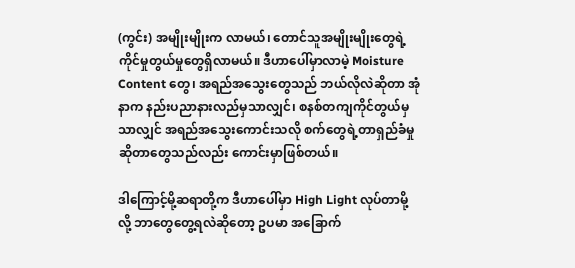(ကွင်း) အမျိုးမျိုးက လာမယ်၊ တောင်သူအမျိုးမျိုးတွေရဲ့ကိုင်မှုတွယ်မှုတွေရှိလာမယ်။ ဒီဟာပေါ်မှာလာမဲ့ Moisture Content တွေ၊ အရည်အသွေးတွေသည် ဘယ်လိုလဲဆိုတာ အုံနာက နည်းပညာနားလည်မှသာလျှင်၊ စနစ်တကျကိုင်တွယ်မှသာလျှင် အရည်အသွေးကောင်းသလို စက်တွေရဲ့တာရှည်ခံမှုဆိုတာတွေသည်လည်း ကောင်းမှာဖြစ်တယ်။

ဒါကြောင့်မို့ဆရာတို့က ဒီဟာပေါ်မှာ High Light လုပ်တာမို့လို့ ဘာတွေတွေ့ရလဲဆိုတော့ ဥပမာ အခြောက်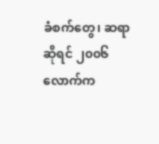ခံစက်တွေ၊ ဆရာဆိုရင် ၂၀၀၆ လောက်က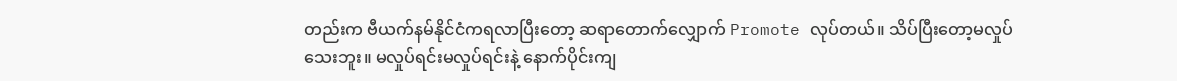တည်းက ဗီယက်နမ်နိုင်ငံကရလာပြီးတော့ ဆရာတောက်လျှောက် Promote လုပ်တယ်။ သိပ်ပြီးတော့မလှုပ်သေးဘူး။ မလှုပ်ရင်းမလှုပ်ရင်းနဲ့ နောက်ပိုင်းကျ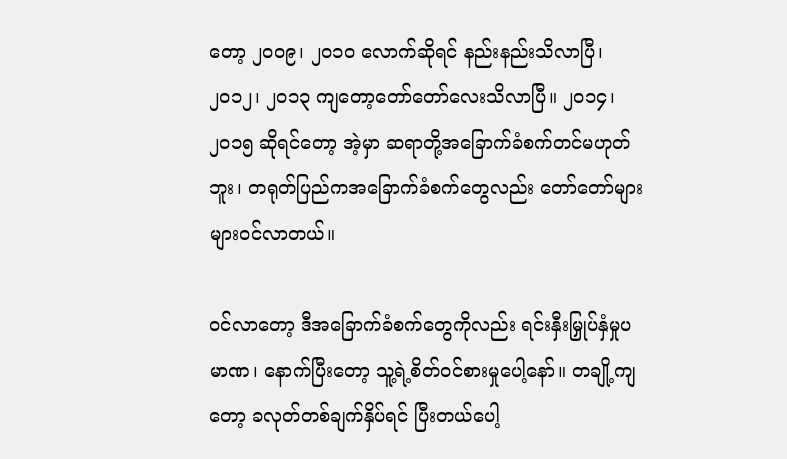တော့ ၂၀၀၉၊ ၂၀၁၀ လောက်ဆိုရင် နည်းနည်းသိလာပြီ၊ ၂၀၁၂၊ ၂၀၁၃ ကျတော့တော်တော်လေးသိလာပြီ။ ၂၀၁၄၊ ၂၀၁၅ ဆိုရင်တော့ အဲ့မှာ ဆရာတို့အခြောက်ခံစက်တင်မဟုတ်ဘူး၊ တရုတ်ပြည်ကအခြောက်ခံစက်တွေလည်း တော်တော်များများဝင်လာတယ်။

ဝင်လာတော့ ဒီအခြောက်ခံစက်တွေကိုလည်း ရင်းနှီးမြှုပ်နှံမှုပမာဏ၊ နောက်ပြီးတော့ သူ့ရဲ့စိတ်ဝင်စားမှုပေါ့နော်။ တချို့ကျတော့ ခလုတ်တစ်ချက်နှိပ်ရင် ပြီးတယ်ပေါ့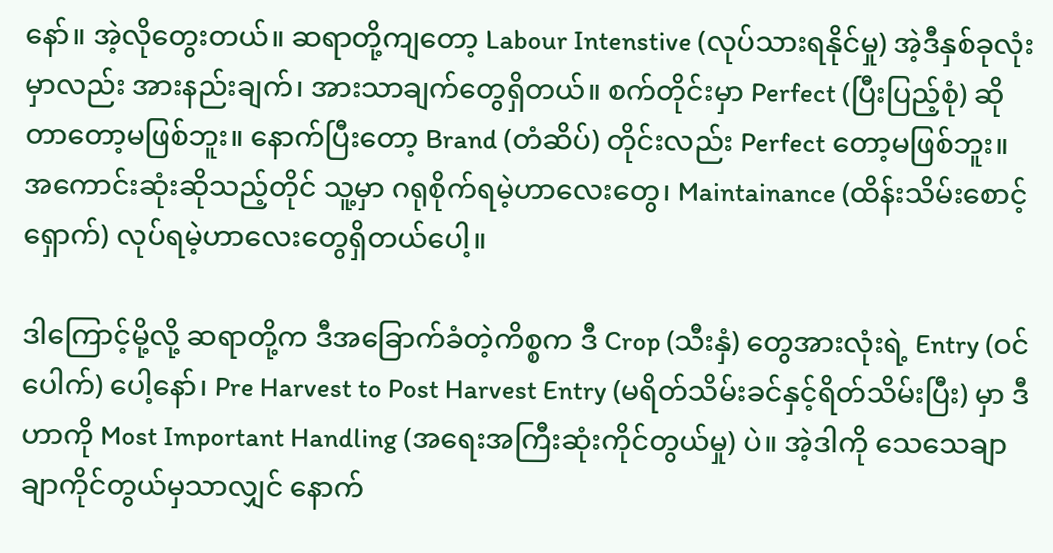နော်။ အဲ့လိုတွေးတယ်။ ဆရာတို့ကျတော့ Labour Intenstive (လုပ်သားရနိုင်မှု) အဲ့ဒီနှစ်ခုလုံးမှာလည်း အားနည်းချက်၊ အားသာချက်တွေရှိတယ်။ စက်တိုင်းမှာ Perfect (ပြီးပြည့်စုံ) ဆိုတာတော့မဖြစ်ဘူး။ နောက်ပြီးတော့ Brand (တံဆိပ်) တိုင်းလည်း Perfect တော့မဖြစ်ဘူး။ အကောင်းဆုံးဆိုသည့်တိုင် သူ့မှာ ဂရုစိုက်ရမဲ့ဟာလေးတွေ၊ Maintainance (ထိန်းသိမ်းစောင့်ရှောက်) လုပ်ရမဲ့ဟာလေးတွေရှိတယ်ပေါ့။

ဒါကြောင့်မို့လို့ ဆရာတို့က ဒီအခြောက်ခံတဲ့ကိစ္စက ဒီ Crop (သီးနှံ) တွေအားလုံးရဲ့ Entry (ဝင်ပေါက်) ပေါ့နော်၊ Pre Harvest to Post Harvest Entry (မရိတ်သိမ်းခင်နှင့်ရိတ်သိမ်းပြီး) မှာ ဒီဟာကို Most Important Handling (အရေးအကြီးဆုံးကိုင်တွယ်မှု) ပဲ။ အဲ့ဒါကို သေသေချာချာကိုင်တွယ်မှသာလျှင် နောက်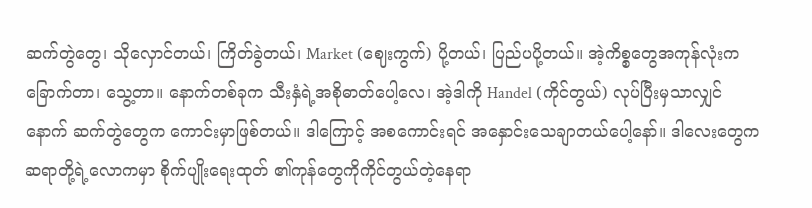ဆက်တွဲတွေ၊ သိုလှောင်တယ်၊ ကြိတ်ခွဲတယ်၊ Market (ဈေးကွက်) ပို့တယ်၊ ပြည်ပပို့တယ်။ အဲ့ကိစ္စတွေအကုန်လုံးကခြောက်တာ၊ သွေ့တာ။ နောက်တစ်ခုက သီးနှံရဲ့အစိုဓာတ်ပေါ့လေ၊ အဲ့ဒါကို Handel (ကိုင်တွယ်) လုပ်ပြီးမှသာလျှင် နောက် ဆက်တွဲတွေက ကောင်းမှာဖြစ်တယ်။ ဒါကြောင့် အစကောင်းရင် အနှောင်းသေချာတယ်ပေါ့နော်။ ဒါလေးတွေက ဆရာတို့ရဲ့လောကမှာ စိုက်ပျိုးရေးထုတ် ၏ကုန်တွေကိုကိုင်တွယ်တဲ့နေရာ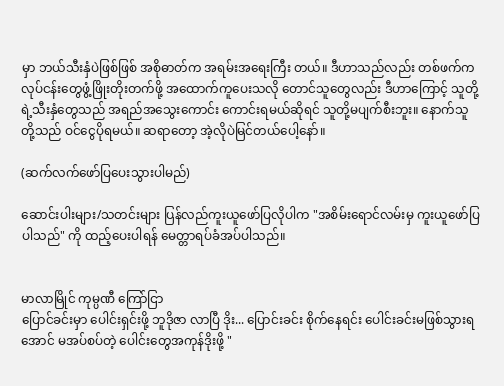မှာ ဘယ်သီးနှံပဲဖြစ်ဖြစ် အစိုဓာတ်က အရမ်းအရေးကြီး တယ်။ ဒီဟာသည်လည်း တစ်ဖက်ကလုပ်ငန်းတွေဖွံ့ဖြိုးတိုးတက်ဖို့ အထောက်ကူပေးသလို တောင်သူတွေလည်း ဒီဟာကြောင့် သူတို့ရဲ့သီးနှံတွေသည် အရည်အသွေးကောင်း ကောင်းရမယ်ဆိုရင် သူတို့မပျက်စီးဘူး။ နောက်သူတို့သည် ဝင်ငွေပိုရမယ်။ ဆရာတော့ အဲ့လိုပဲမြင်တယ်ပေါ့နော်။

(ဆက်လက်ဖော်ပြပေးသွားပါမည်)

ဆောင်းပါးများ/သတင်းများ ပြန်လည်ကူးယူဖော်ပြလိုပါက "အစိမ်းရောင်လမ်းမှ ကူးယူဖော်ပြပါသည်" ကို ထည့်ပေးပါရန် မေတ္တာရပ်ခံအပ်ပါသည်။


မာလာမြိုင် ကုမ္ပဏီ ကြော်ငြာ
ပြောင်ခင်းမှာ ပေါင်းရှင်းဖို့ ဘူဒိုဇာ လာပြီ ဒိုး... ပြောင်းခင်း စိုက်နေရင်း ပေါင်းခင်းမဖြစ်သွားရအောင် မအပ်စပ်တဲ့ ပေါင်းတွေအကုန်ဒိုးဖို့ "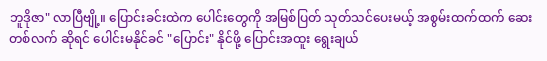ဘူဒိုဇာ" လာပြီဗျို့။ ပြောင်းခင်းထဲက ပေါင်းတွေကို အမြစ်ပြတ် သုတ်သင်ပေးမယ့် အစွမ်းထက်ထက် ဆေးတစ်လက် ဆိုရင် ပေါင်းမနိုင်ခင် "ပြောင်း" နိုင်ဖို့ ပြောင်းအထူး ရွေးချယ်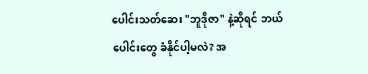ပေါင်းသတ်ဆေး "ဘူဒိုဇာ" နဲ့ဆိုရင် ဘယ်ပေါင်းတွေ ခံနိုင်ပါ့မလဲ? အ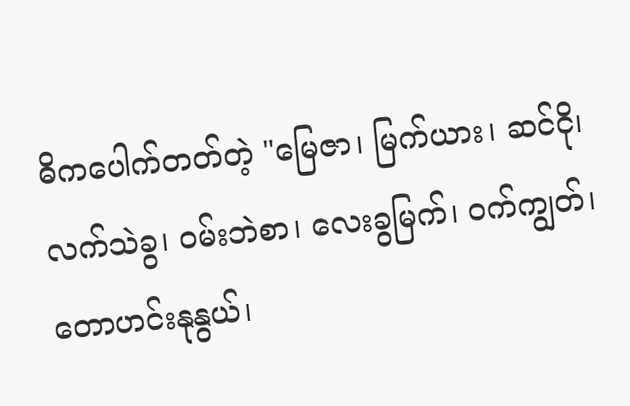ဓိကပေါက်တတ်တဲ့ "မြေဇာ၊ မြက်ယား၊ ဆင်ငို၊ လက်သဲခွ၊ ဝမ်းဘဲစာ၊ လေးခွမြက်၊ ဝက်ကျွတ်၊ တောဟင်းနုနွယ်၊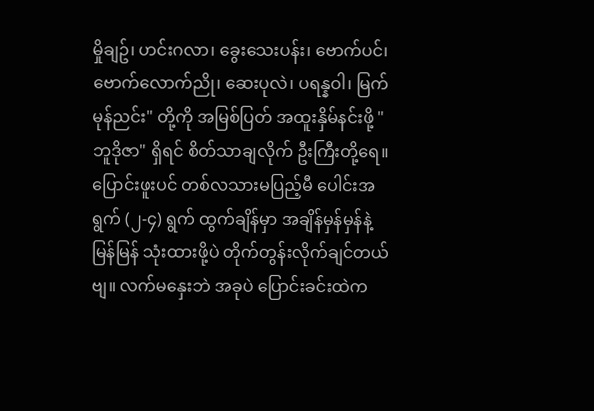မှိုချဥ်၊ ဟင်းဂလာ၊ ခွေးသေးပန်း၊ ဗောက်ပင်၊ ဗောက်လောက်ညို၊ ဆေးပုလဲ၊ ပရန္နဝါ၊ မြက်မုန်ညင်း" တို့ကို အမြစ်ပြတ် အထူးနှိမ်နင်းဖို့ "ဘူဒိုဇာ" ရှိရင် စိတ်သာချလိုက် ဦးကြီးတို့ရေ။ ပြောင်းဖူးပင် တစ်လသားမပြည့်မီ ပေါင်းအရွက် (၂-၄) ရွက် ထွက်ချိန်မှာ အချိန်မှန်မှန်နဲ့ မြန်မြန် သုံးထားဖို့ပဲ တိုက်တွန်းလိုက်ချင်တယ်ဗျ။ လက်မနှေးဘဲ အခုပဲ ပြောင်းခင်းထဲက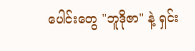ပေါင်းတွေ "ဘူဒိုဇာ" နဲ့ ရှင်း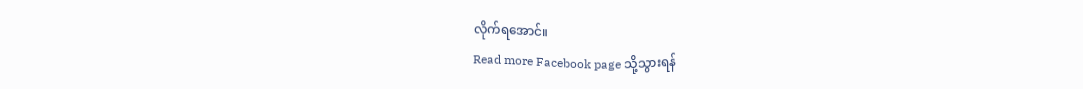လိုက်ရအောင်။
Read more Facebook page သို့သွားရန်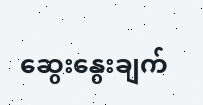ဆွေးနွေးချက်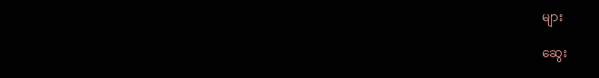များ

ဆွေး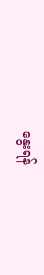နွေးရန်